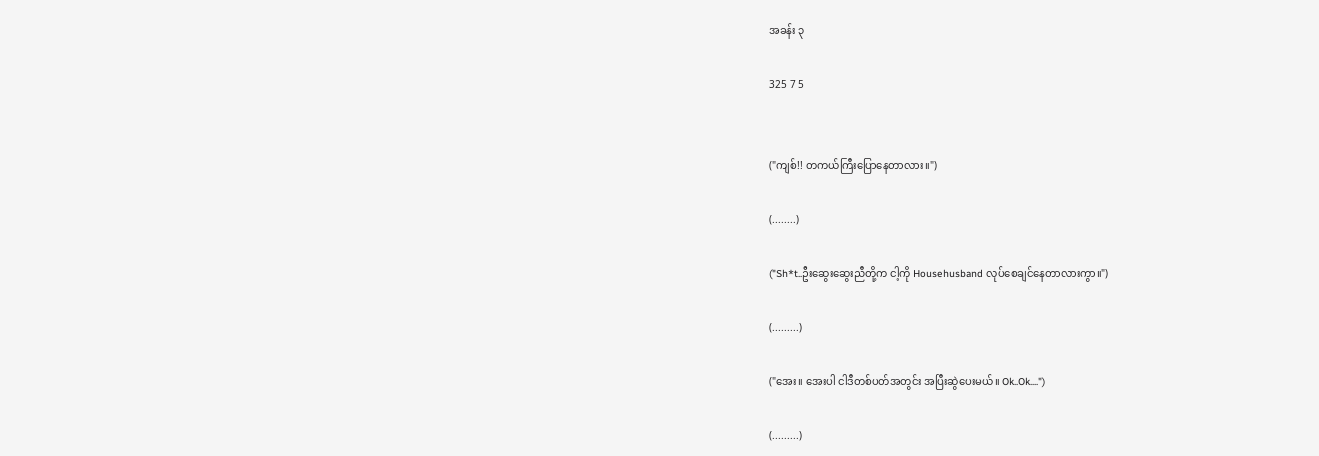အခန်း ၃

325 7 5


("ကျစ်!! တကယ်ကြီးပြောနေတာလား။")

(........)

("Sh*t..ဦးဆွေးဆွေးညီတို့က ငါ့ကို Househusband လုပ်စေချင်နေတာလားကွာ။")

(.........)

("အေး။ အေးပါ ငါဒီတစ်ပတ်အတွင်း အပြီးဆွဲပေးမယ်။ Ok..Ok....")

(.........)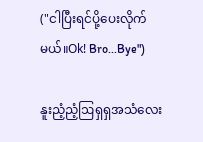("ငါပြီးရင်ပို့ပေးလိုက်မယ်။Ok! Bro...Bye")

နူးညံ့ညံ့ဩရှရှအသံလေး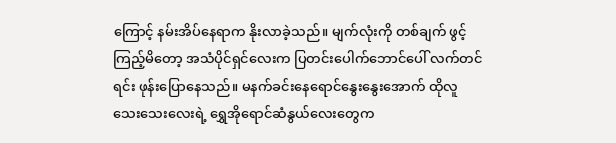ကြောင့် နမ်းအိပ်နေရာက နိုးလာခဲ့သည်။ မျက်လုံးကို တစ်ချက် ဖွင့်ကြည့်မိတော့ အသံပိုင်ရှင်လေးက ပြတင်းပေါက်ဘောင်ပေါ် လက်တင်ရင်း ဖုန်းပြောနေသည်။ မနက်ခင်းနေရောင်နွေးနွေးအောက် ထိုလူသေးသေးလေးရဲ့ ရွှေအိုရောင်ဆံနွယ်လေးတွေက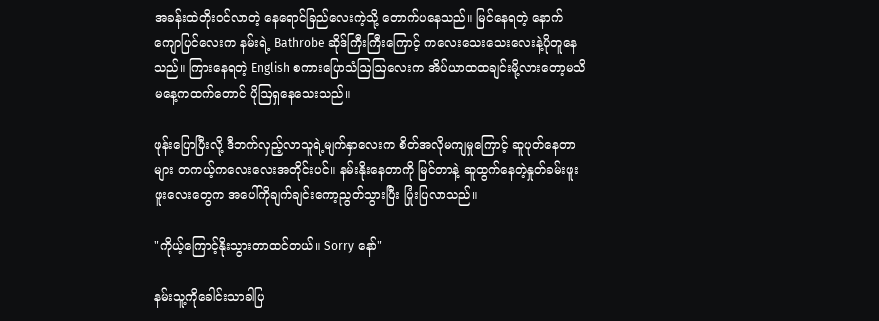အခန်းထဲတိုးဝင်လာတဲ့ နေရောင်ခြည်လေးကဲ့သို့ တောက်ပနေသည်။ မြင်နေရတဲ့ နောက်ကျောပြင်လေးက နမ်းရဲ့ Bathrobe ဆိုဒ်ကြီးကြီးကြောင့် ကလေးသေးသေးလေးနဲ့ပိုတူနေသည်။ ကြားနေရတဲ့ English စကားပြောသံဩဩလေးက အိပ်ယာထထချင်းမို့လားတော့မသိ မနေ့ကထက်တောင် ပိုဩရှနေသေးသည်။

ဖုန်းပြောပြီးလို့ ဒီဘက်လှည့်လာသူရဲ့မျက်နှာလေးက စိတ်အလိုမကျမှုကြောင့် ဆူပုတ်နေတာများ တကယ့်ကလေးလေးအတိုင်းပင်။ နမ်းနိုးနေတာကို မြင်တာနဲ့ ဆူထွက်နေတဲ့နှုတ်ခမ်းဖူးဖူးလေးတွေက အပေါ်ကိုချက်ချင်းကော့ညွတ်သွားပြီး ပြုံးပြလာသည်။

"ကိုယ့်ကြောင့်နိုးသွားတာထင်တယ်။ Sorry နော်"

နမ်းသူ့ကိုခေါင်းသာခါပြ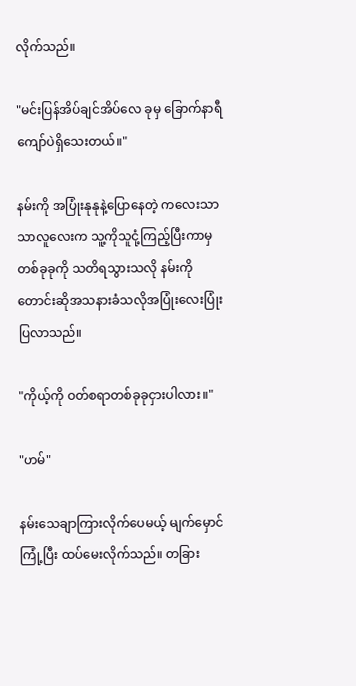လိုက်သည်။

"မင်းပြန်အိပ်ချင်အိပ်လေ ခုမှ ခြောက်နာရီကျော်ပဲရှိသေးတယ်။"

နမ်းကို အပြုံးနုနုနဲ့ပြောနေတဲ့ ကလေးသာသာလူလေးက သူ့ကိုသူငုံ့ကြည့်ပြီးကာမှ တစ်ခုခုကို သတိရသွားသလို နမ်းကို တောင်းဆိုအသနား‌ခံသလိုအပြုံးလေးပြုံးပြလာသည်။

"ကိုယ့်ကို ဝတ်စရာတစ်ခုခုငှားပါလား။"

"ဟမ်"

နမ်းသေချာကြားလိုက်ပေမယ့် မျက်မှောင်ကြုံ့ပြီး ထပ်မေးလိုက်သည်။ တခြား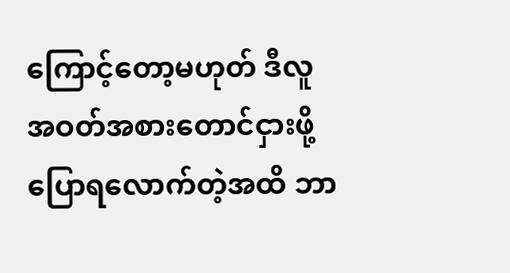ကြောင့်တော့မဟုတ် ဒီလူ အဝတ်အစားတောင်ငှားဖို့ပြောရလောက်တဲ့အထိ ဘာ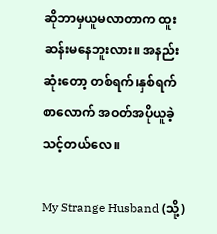ဆိုဘာမှယူမလာတာက ထူးဆန်း‌မနေဘူးလား။ အနည်းဆုံးတော့ တစ်ရက်၊နှစ်ရက်စာလောက် အဝတ်အပိုယူခဲ့သင့်တယ်လေ။

My Strange Husband (သို့)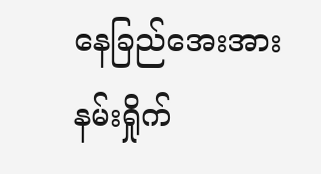နေခြည်အေးအားနမ်းရှိုက်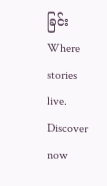ခြင်းWhere stories live. Discover now